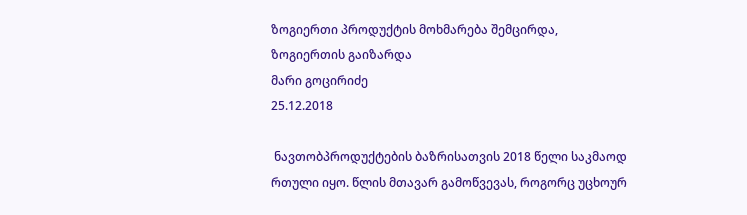ზოგიერთი პროდუქტის მოხმარება შემცირდა, ზოგიერთის გაიზარდა
მარი გოცირიძე
25.12.2018

 ნავთობპროდუქტების ბაზრისათვის 2018 წელი საკმაოდ რთული იყო. წლის მთავარ გამოწვევას, როგორც უცხოურ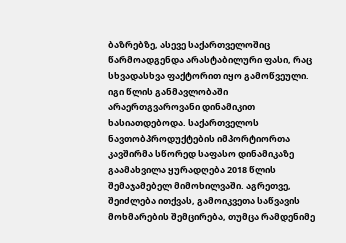ბაზრებზე, ასევე საქართველოშიც წარმოადგენდა არასტაბილური ფასი, რაც სხვადასხვა ფაქტორით იყო გამოწვეული. იგი წლის განმავლობაში არაერთგვაროვანი დინამიკით ხასიათდებოდა. საქართველოს ნავთობპროდუქტების იმპორტიორთა კავშირმა სწორედ საფასო დინამიკაზე გაამახვილა ყურადღება 2018 წლის შემაჯამებელ მიმოხილვაში. აგრეთვე, შეიძლება ითქვას, გამოიკვეთა საწვავის მოხმარების შემცირება, თუმცა რამდენიმე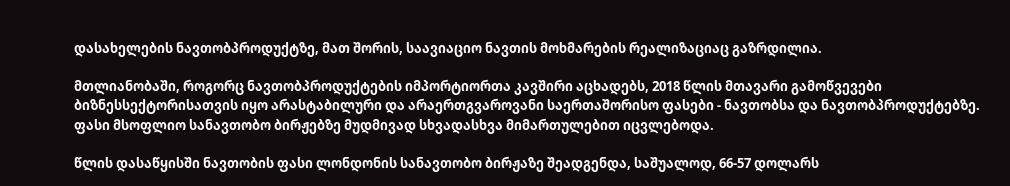დასახელების ნავთობპროდუქტზე, მათ შორის, საავიაციო ნავთის მოხმარების რეალიზაციაც გაზრდილია.

მთლიანობაში, როგორც ნავთობპროდუქტების იმპორტიორთა კავშირი აცხადებს, 2018 წლის მთავარი გამოწვევები ბიზნესსექტორისათვის იყო არასტაბილური და არაერთგვაროვანი საერთაშორისო ფასები - ნავთობსა და ნავთობპროდუქტებზე. ფასი მსოფლიო სანავთობო ბირჟებზე მუდმივად სხვადასხვა მიმართულებით იცვლებოდა.

წლის დასაწყისში ნავთობის ფასი ლონდონის სანავთობო ბირჟაზე შეადგენდა, საშუალოდ, 66-57 დოლარს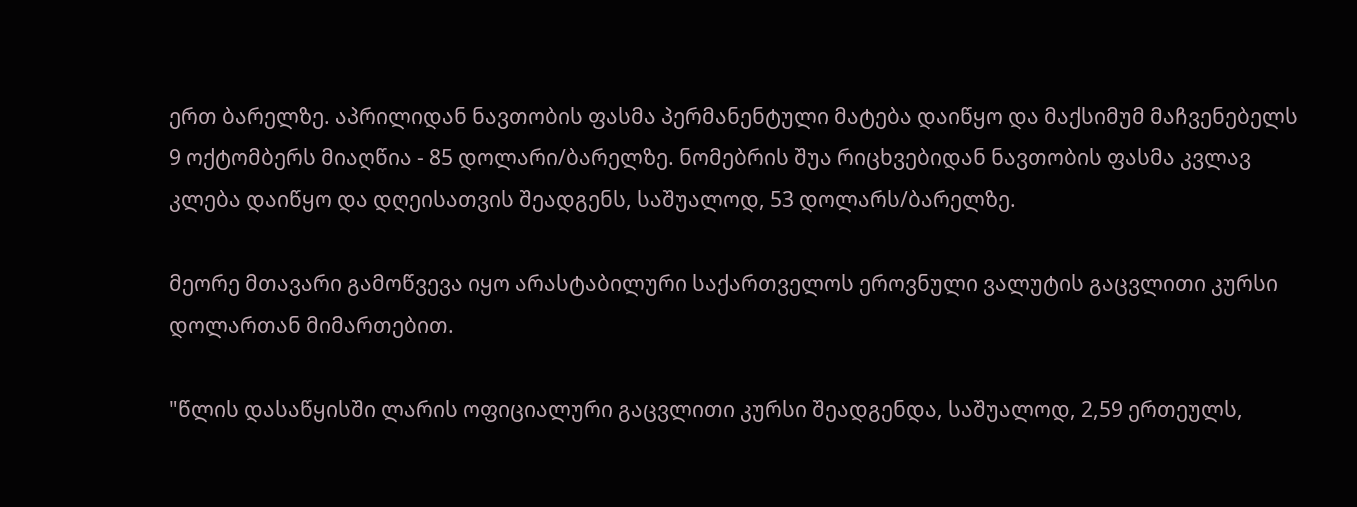ერთ ბარელზე. აპრილიდან ნავთობის ფასმა პერმანენტული მატება დაიწყო და მაქსიმუმ მაჩვენებელს 9 ოქტომბერს მიაღწია - 85 დოლარი/ბარელზე. ნომებრის შუა რიცხვებიდან ნავთობის ფასმა კვლავ კლება დაიწყო და დღეისათვის შეადგენს, საშუალოდ, 53 დოლარს/ბარელზე.

მეორე მთავარი გამოწვევა იყო არასტაბილური საქართველოს ეროვნული ვალუტის გაცვლითი კურსი დოლართან მიმართებით.

"წლის დასაწყისში ლარის ოფიციალური გაცვლითი კურსი შეადგენდა, საშუალოდ, 2,59 ერთეულს,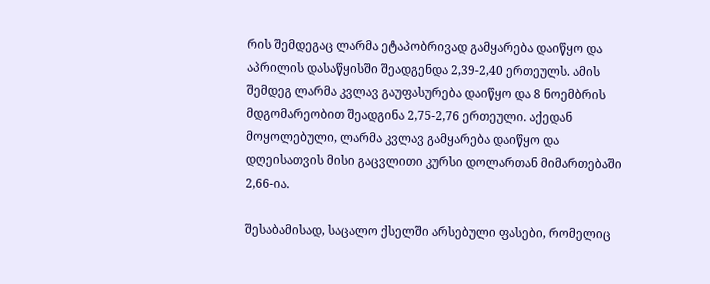რის შემდეგაც ლარმა ეტაპობრივად გამყარება დაიწყო და აპრილის დასაწყისში შეადგენდა 2,39-2,40 ერთეულს. ამის შემდეგ ლარმა კვლავ გაუფასურება დაიწყო და 8 ნოემბრის მდგომარეობით შეადგინა 2,75-2,76 ერთეული. აქედან მოყოლებული, ლარმა კვლავ გამყარება დაიწყო და დღეისათვის მისი გაცვლითი კურსი დოლართან მიმართებაში 2,66-ია.

შესაბამისად, საცალო ქსელში არსებული ფასები, რომელიც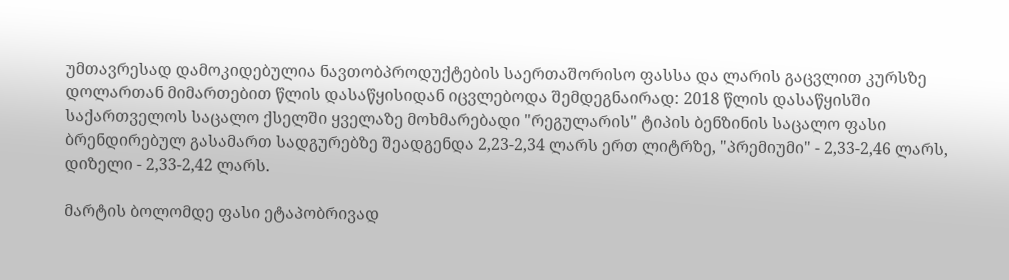უმთავრესად დამოკიდებულია ნავთობპროდუქტების საერთაშორისო ფასსა და ლარის გაცვლით კურსზე დოლართან მიმართებით წლის დასაწყისიდან იცვლებოდა შემდეგნაირად: 2018 წლის დასაწყისში საქართველოს საცალო ქსელში ყველაზე მოხმარებადი "რეგულარის" ტიპის ბენზინის საცალო ფასი ბრენდირებულ გასამართ სადგურებზე შეადგენდა 2,23-2,34 ლარს ერთ ლიტრზე, "პრემიუმი" - 2,33-2,46 ლარს, დიზელი - 2,33-2,42 ლარს.

მარტის ბოლომდე ფასი ეტაპობრივად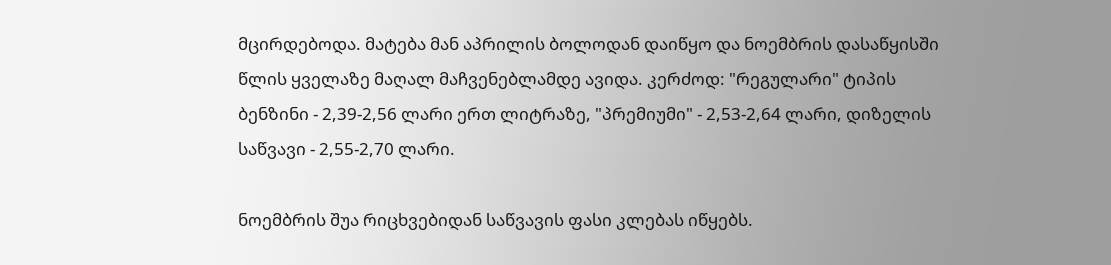მცირდებოდა. მატება მან აპრილის ბოლოდან დაიწყო და ნოემბრის დასაწყისში წლის ყველაზე მაღალ მაჩვენებლამდე ავიდა. კერძოდ: "რეგულარი" ტიპის ბენზინი - 2,39-2,56 ლარი ერთ ლიტრაზე, "პრემიუმი" - 2,53-2,64 ლარი, დიზელის საწვავი - 2,55-2,70 ლარი.

ნოემბრის შუა რიცხვებიდან საწვავის ფასი კლებას იწყებს.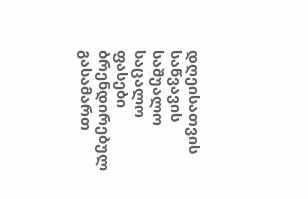დღეისათვის საწვავის საშუალო საცალო ფასები ბრენდირებულ გასამართ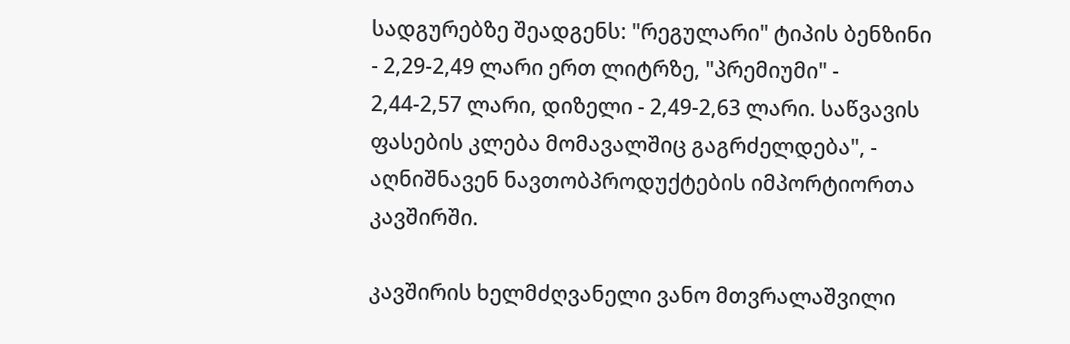სადგურებზე შეადგენს: "რეგულარი" ტიპის ბენზინი - 2,29-2,49 ლარი ერთ ლიტრზე, "პრემიუმი" - 2,44-2,57 ლარი, დიზელი - 2,49-2,63 ლარი. საწვავის ფასების კლება მომავალშიც გაგრძელდება", - აღნიშნავენ ნავთობპროდუქტების იმპორტიორთა კავშირში.

კავშირის ხელმძღვანელი ვანო მთვრალაშვილი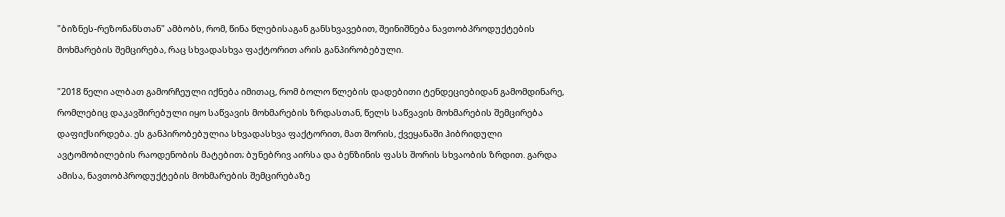"ბიზნეს-რეზონანსთან" ამბობს, რომ, წინა წლებისაგან განსხვავებით, შეინიშნება ნავთობპროდუქტების მოხმარების შემცირება, რაც სხვადასხვა ფაქტორით არის განპირობებული.

"2018 წელი ალბათ გამორჩეული იქნება იმითაც, რომ ბოლო წლების დადებითი ტენდეციებიდან გამომდინარე, რომლებიც დაკავშირებული იყო საწვავის მოხმარების ზრდასთან, წელს საწვავის მოხმარების შემცირება დაფიქსირდება. ეს განპირობებულია სხვადასხვა ფაქტორით, მათ შორის, ქვეყანაში ჰიბრიდული ავტომობილების რაოდენობის მატებით; ბუნებრივ აირსა და ბენზინის ფასს შორის სხვაობის ზრდით. გარდა ამისა, ნავთობპროდუქტების მოხმარების შემცირებაზე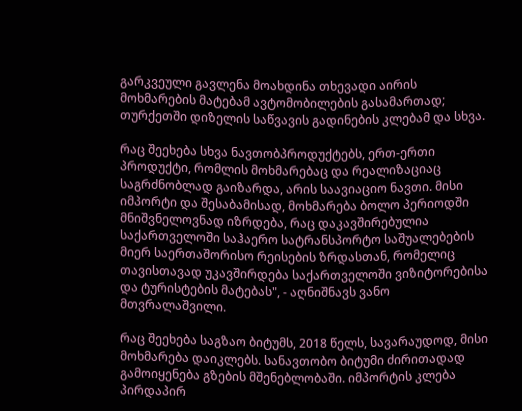გარკვეული გავლენა მოახდინა თხევადი აირის მოხმარების მატებამ ავტომობილების გასამართად; თურქეთში დიზელის საწვავის გადინების კლებამ და სხვა.

რაც შეეხება სხვა ნავთობპროდუქტებს, ერთ-ერთი პროდუქტი, რომლის მოხმარებაც და რეალიზაციაც საგრძნობლად გაიზარდა, არის საავიაციო ნავთი. მისი იმპორტი და შესაბამისად, მოხმარება ბოლო პერიოდში მნიშვნელოვნად იზრდება, რაც დაკავშირებულია საქართველოში საჰაერო სატრანსპორტო საშუალებების მიერ საერთაშორისო რეისების ზრდასთან, რომელიც თავისთავად უკავშირდება საქართველოში ვიზიტორებისა და ტურისტების მატებას", - აღნიშნავს ვანო მთვრალაშვილი.

რაც შეეხება საგზაო ბიტუმს, 2018 წელს, სავარაუდოდ, მისი მოხმარება დაიკლებს. სანავთობო ბიტუმი ძირითადად გამოიყენება გზების მშენებლობაში. იმპორტის კლება პირდაპირ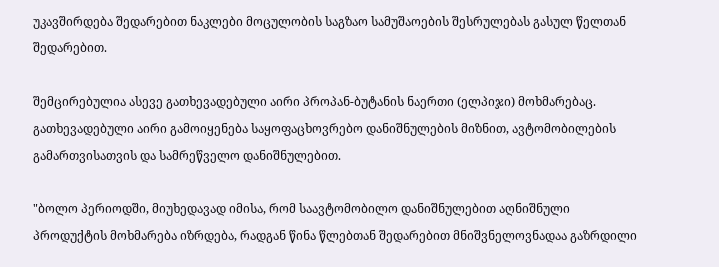უკავშირდება შედარებით ნაკლები მოცულობის საგზაო სამუშაოების შესრულებას გასულ წელთან შედარებით.

შემცირებულია ასევე გათხევადებული აირი პროპან-ბუტანის ნაერთი (ელპიჯი) მოხმარებაც. გათხევადებული აირი გამოიყენება საყოფაცხოვრებო დანიშნულების მიზნით, ავტომობილების გამართვისათვის და სამრეწველო დანიშნულებით.

"ბოლო პერიოდში, მიუხედავად იმისა, რომ საავტომობილო დანიშნულებით აღნიშნული პროდუქტის მოხმარება იზრდება, რადგან წინა წლებთან შედარებით მნიშვნელოვნადაა გაზრდილი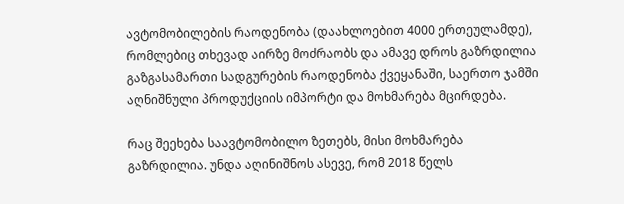ავტომობილების რაოდენობა (დაახლოებით 4000 ერთეულამდე), რომლებიც თხევად აირზე მოძრაობს და ამავე დროს გაზრდილია გაზგასამართი სადგურების რაოდენობა ქვეყანაში, საერთო ჯამში აღნიშნული პროდუქციის იმპორტი და მოხმარება მცირდება.

რაც შეეხება საავტომობილო ზეთებს, მისი მოხმარება გაზრდილია. უნდა აღინიშნოს ასევე, რომ 2018 წელს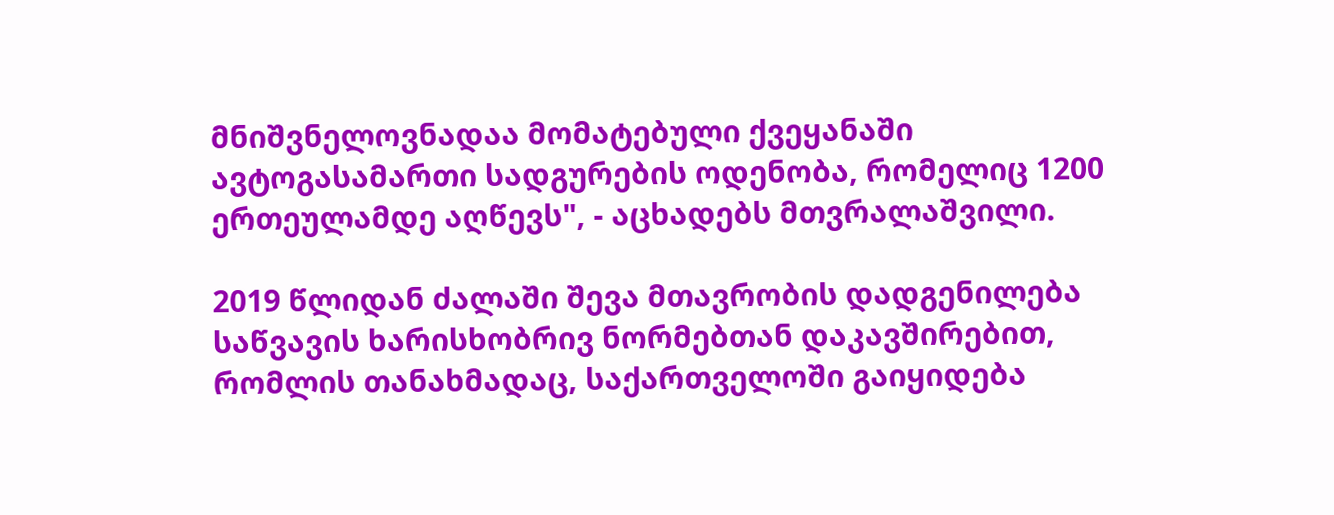მნიშვნელოვნადაა მომატებული ქვეყანაში ავტოგასამართი სადგურების ოდენობა, რომელიც 1200 ერთეულამდე აღწევს", - აცხადებს მთვრალაშვილი.

2019 წლიდან ძალაში შევა მთავრობის დადგენილება საწვავის ხარისხობრივ ნორმებთან დაკავშირებით, რომლის თანახმადაც, საქართველოში გაიყიდება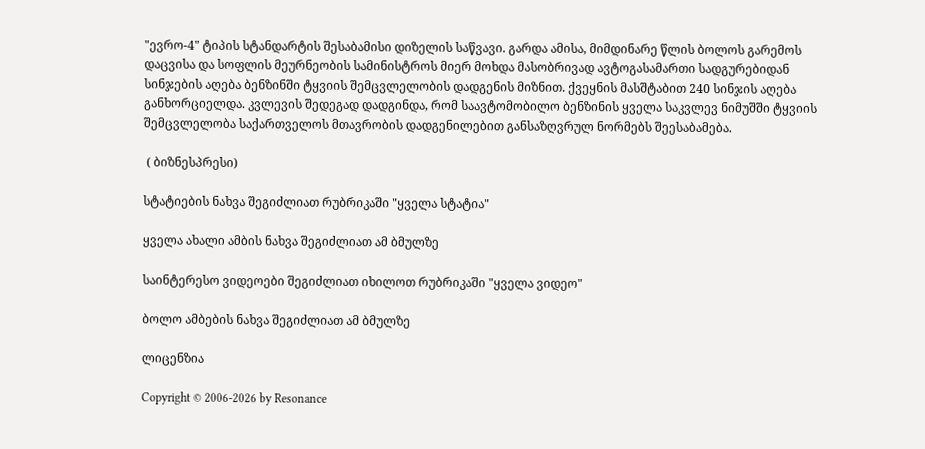"ევრო-4" ტიპის სტანდარტის შესაბამისი დიზელის საწვავი. გარდა ამისა, მიმდინარე წლის ბოლოს გარემოს დაცვისა და სოფლის მეურნეობის სამინისტროს მიერ მოხდა მასობრივად ავტოგასამართი სადგურებიდან სინჯების აღება ბენზინში ტყვიის შემცვლელობის დადგენის მიზნით. ქვეყნის მასშტაბით 240 სინჯის აღება განხორციელდა. კვლევის შედეგად დადგინდა, რომ საავტომობილო ბენზინის ყველა საკვლევ ნიმუშში ტყვიის შემცვლელობა საქართველოს მთავრობის დადგენილებით განსაზღვრულ ნორმებს შეესაბამება.

 ( ბიზნესპრესი)

სტატიების ნახვა შეგიძლიათ რუბრიკაში "ყველა სტატია"

ყველა ახალი ამბის ნახვა შეგიძლიათ ამ ბმულზე

საინტერესო ვიდეოები შეგიძლიათ იხილოთ რუბრიკაში "ყველა ვიდეო"

ბოლო ამბების ნახვა შეგიძლიათ ამ ბმულზე

ლიცენზია

Copyright © 2006-2026 by Resonance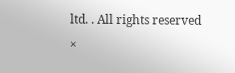ltd. . All rights reserved
×